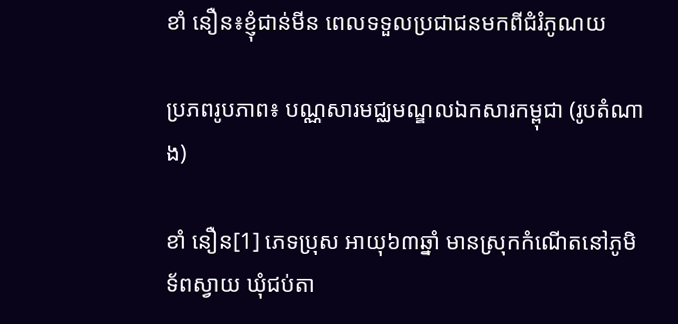ខាំ នឿន៖ខ្ញុំជាន់មីន ពេលទទួលប្រជាជនមកពីជំរំភូណយ

ប្រភពរូបភាព៖ បណ្ណសារមជ្ឈមណ្ឌលឯកសារកម្ពុជា (រូបតំណាង)

ខាំ នឿន[1] ភេទប្រុស អាយុ៦៣ឆ្នាំ មានស្រុកកំណើតនៅភូមិទ័ពស្វាយ ឃុំជប់តា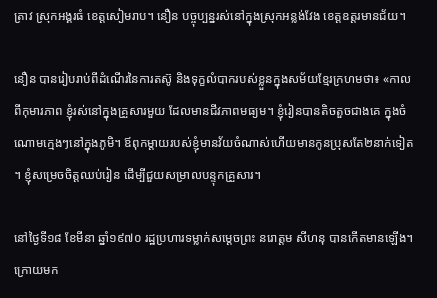ត្រាវ ស្រុកអង្គរធំ ខេត្តសៀមរាប។ នឿន បច្ចុប្បន្នរស់នៅក្នុងស្រុកអន្លង់វែង ខេត្តឧត្តរមានជ័យ។

នឿន បានរៀបរាប់ពីដំណើរនៃការតស៊ូ និងទុក្ខលំបាករបស់ខ្លួនក្នុងសម័យខ្មែរក្រហមថា៖ «កាលពីកុមារភាព ខ្ញុំរស់នៅក្នុងគ្រួសារមួយ ដែលមានជីវភាពមធ្យម។ ខ្ញុំរៀនបានតិចតួចជាងគេ ក្នុងចំណោមក្មេងៗនៅក្នុងភូមិ។ ឪពុកម្ដាយរបស់ខ្ញុំមានវ័យចំណាស់ហើយមានកូនប្រុសតែ២នាក់ទៀត។ ខ្ញុំសម្រេចចិត្តឈប់រៀន ដើម្បីជួយសម្រាលបន្ទុកគ្រួសារ។

នៅថ្ងៃទី១៨ ខែមីនា ឆ្នាំ១៩៧០ រដ្ឋប្រហារទម្លាក់សម្ដេចព្រះ នរោត្តម សីហនុ បានកើតមានឡើង។ ក្រោយមក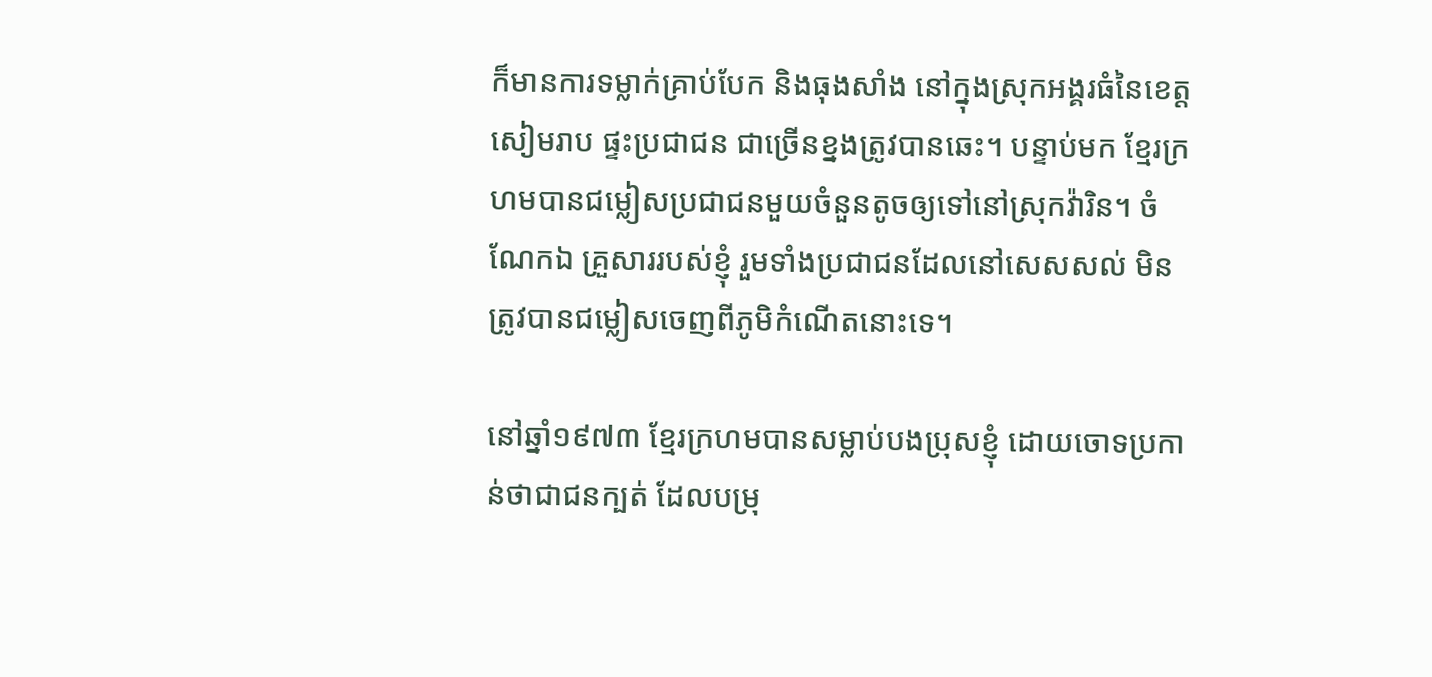ក៏មានការទម្លាក់គ្រាប់បែក និងធុងសាំង នៅក្នុងស្រុកអង្គរធំនៃខេត្តសៀមរាប ផ្ទះប្រជាជន ជាច្រើនខ្នងត្រូវបានឆេះ។ បន្ទាប់មក ខ្មែរក្រហមបានជម្លៀសប្រជាជនមួយចំនួនតូចឲ្យទៅនៅស្រុកវ៉ារិន។ ចំណែកឯ គ្រួសាររបស់ខ្ញុំ រួមទាំងប្រជាជនដែលនៅសេសសល់ មិនត្រូវបានជម្លៀសចេញពីភូមិកំណើតនោះទេ។

នៅឆ្នាំ១៩៧៣ ខ្មែរក្រហមបានសម្លាប់បងប្រុសខ្ញុំ ដោយចោទប្រកាន់ថាជាជនក្បត់ ដែលបម្រុ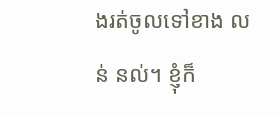ងរត់ចូលទៅខាង លន់ នល់។ ខ្ញុំក៏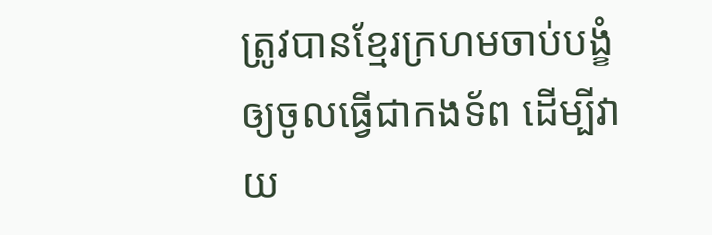ត្រូវបានខ្មែរក្រហមចាប់បង្ខំឲ្យចូលធ្វើជាកងទ័ព ដើម្បីវាយ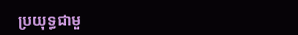ប្រយុទ្ធជាមួ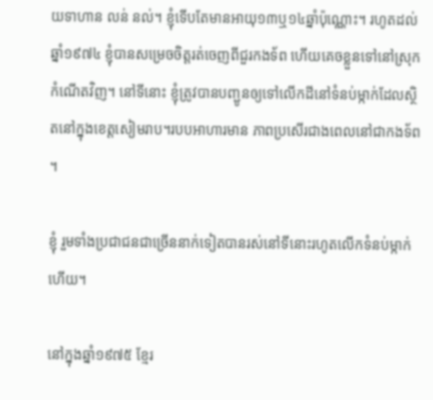យទាហាន លន់ នល់។ ខ្ញុំទើបតែមានអាយុ១៣ឬ១៤ឆ្នាំប៉ុណ្ណោះ។ រហូតដល់ឆ្នាំ១៩៧៤ ខ្ញុំបានសម្រេចចិត្តរត់ចេញពីជួរកងទ័ព ហើយគេចខ្លួនទៅនៅស្រុកកំណើតវិញ។ នៅទីនោះ ខ្ញុំត្រូវបានបញ្ជូនឲ្យទៅលើកដីនៅទំនប់ម្កាក់ដែលស្ថិតនៅក្នុងខេត្តសៀមរាប។របបអាហារមាន ភាពប្រសើរជាងពេលនៅជាកងទ័ព។

ខ្ញុំ រួមទាំងប្រជាជនជាច្រើននាក់ទៀតបានរស់នៅទីនោះរហូតលើកទំនប់ម្កាក់ហើយ។

នៅក្នុងឆ្នាំ១៩៧៥ ខ្មែរ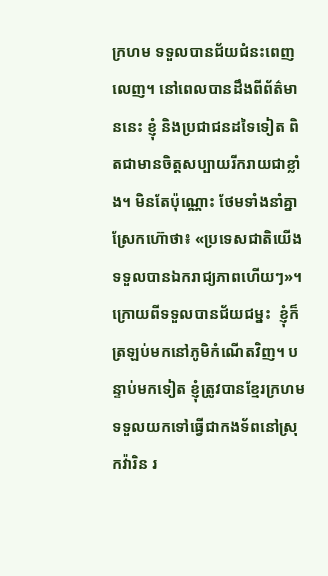ក្រហម ទទួលបានជ័យជំនះពេញលេញ។ នៅពេលបានដឹងពីព័ត៌មាននេះ ខ្ញុំ និងប្រជាជនដទៃទៀត ពិតជាមានចិត្តសប្បាយរីករាយជាខ្លាំង។ មិនតែប៉ុណ្ណោះ ថែមទាំងនាំគ្នាស្រែកហ៊ោថា៖ «ប្រទេសជាតិយើងទទួលបានឯករាជ្យភាពហើយៗ»។ ក្រោយពីទទួលបានជ័យជម្នះ  ខ្ញុំក៏ត្រឡប់មកនៅភូមិកំណើតវិញ។ បន្ទាប់មកទៀត ខ្ញុំត្រូវបានខ្មែរក្រហមទទួលយកទៅធ្វើជាកងទ័ពនៅស្រុកវ៉ារិន រ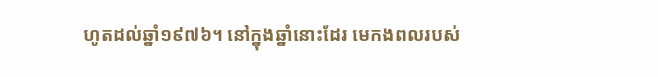ហូតដល់ឆ្នាំ១៩៧៦។ នៅក្នុងឆ្នាំនោះដែរ មេកងពលរបស់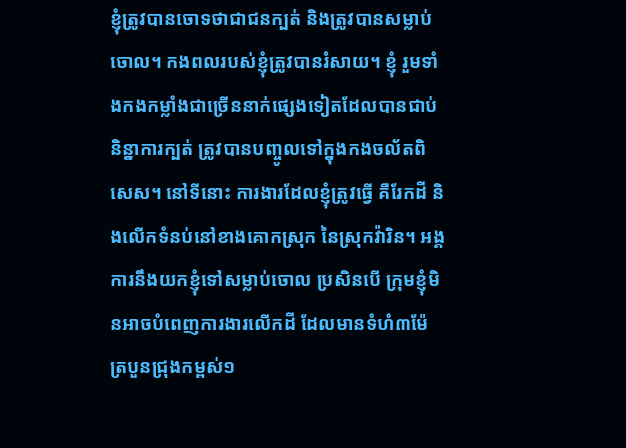ខ្ញុំត្រូវបានចោទថាជាជនក្បត់ និងត្រូវបានសម្លាប់ចោល។ កងពលរបស់ខ្ញុំត្រូវបានរំសាយ។ ខ្ញុំ រួមទាំងកងកម្លាំងជាច្រើននាក់ផ្សេងទៀតដែលបានជាប់និន្នាការក្បត់ ត្រូវបានបញ្ចូលទៅក្នុងកងចល័តពិសេស។ នៅទីនោះ ការងារដែលខ្ញុំត្រូវធ្វើ គឺរែកដី និងលើកទំនប់នៅខាងគោកស្រុក នៃស្រុកវ៉ារិន។ អង្គការនឹងយកខ្ញុំទៅសម្លាប់ចោល ប្រសិនបើ ក្រុមខ្ញុំមិនអាចបំពេញការងារលើកដី ដែលមានទំហំ៣ម៉ែត្របួនជ្រុងកម្ពស់១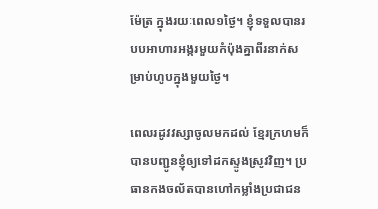ម៉ែត្រ ក្នុងរយៈពេល១ថ្ងៃ។ ខ្ញុំទទួលបានរបបអាហារអង្ករមួយកំប៉ុងគ្នាពីរនាក់សម្រាប់ហូបក្នុងមួយថ្ងៃ។

ពេលរដូវវស្សាចូលមកដល់ ខ្មែរក្រហមក៏បានបញ្ជូនខ្ញុំឲ្យទៅដកស្ទូងស្រូវវិញ។ ប្រធានកងចល័តបានហៅកម្លាំងប្រជាជន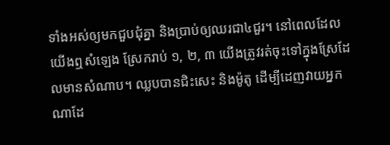ទាំងអស់ឲ្យមកជួបជុំគ្នា និងប្រាប់ឲ្យឈរជា៤ជួរ។ នៅពេលដែលយើងឮសំឡេង ស្រែករាប់ ១, ២, ៣ យើងត្រូវរត់ចុះទៅក្នុងស្រែដែលមានសំណាប។ ឈ្លបបានជិះសេះ និងម៉ូតូ ដើម្បីដេញវាយអ្នកណាដែ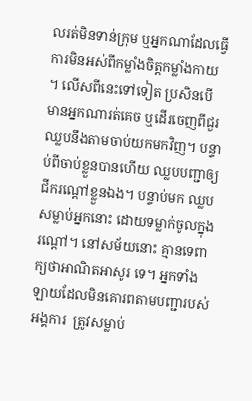លរត់មិនទាន់ក្រុម ឬអ្នកណាដែលធ្វើការមិនអស់ពីកម្លាំងចិត្តកម្លាំងកាយ។ លើសពីនេះទៅទៀត ប្រសិនបើមានអ្នកណារត់គេច ឬដើរចេញពីជួរ  ឈ្លបនឹងតាមចាប់យកមកវិញ។ បន្ទាប់ពីចាប់ខ្លួនបានហើយ ឈ្លបបញ្ជាឲ្យជីករណ្ដៅខ្លួនឯង។ បន្ទាប់មក ឈ្លបសម្លាប់អ្នកនោះ ដោយទម្លាក់ចូលក្នុងរណ្ដៅ។ នៅសម័យនោះ គ្មានទេពាក្យថាអាណិតអាសូរ ទេ។ អ្នកទាំងឡាយដែលមិនគោរពតាមបញ្ជារបស់អង្គការ  ត្រូវសម្លាប់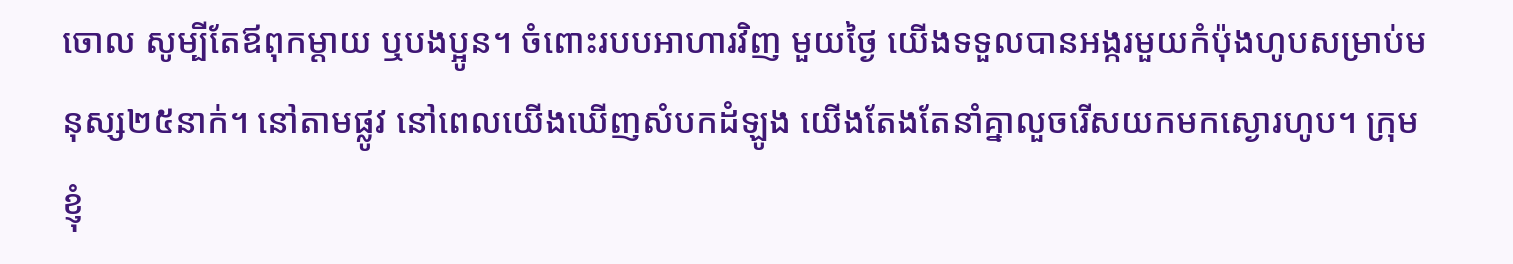ចោល សូម្បីតែឪពុកម្ដាយ ឬបងប្អូន។ ចំពោះរបបអាហារវិញ មួយថ្ងៃ យើងទទួលបានអង្ករមួយកំប៉ុងហូបសម្រាប់មនុស្ស២៥នាក់។ នៅតាមផ្លូវ នៅពេលយើងឃើញសំបកដំឡូង យើងតែងតែនាំគ្នាលួចរើសយកមកស្ងោរហូប។ ក្រុមខ្ញុំ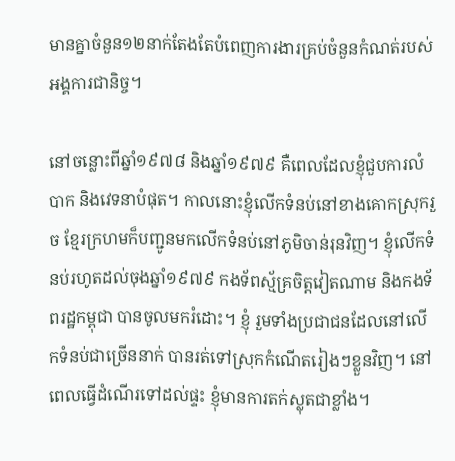មានគ្នាចំនួន១២នាក់តែងតែបំពេញការងារគ្រប់ចំនួនកំណត់របស់អង្គការជានិច្ច។

នៅចន្លោះពីឆ្នាំ១៩៧៨ និងឆ្នាំ១៩៧៩ គឺពេលដែលខ្ញុំជួបការលំបាក និងវេទនាបំផុត។ កាលនោះខ្ញុំលើកទំនប់នៅខាងគោកស្រុករួច ខ្មែរក្រហមក៏បញ្ជូនមកលើកទំនប់នៅភូមិចាន់រុនវិញ។ ខ្ញុំលើកទំនប់រហូតដល់ចុងឆ្នាំ១៩៧៩ កងទ័ពស្ម័គ្រចិត្តវៀតណាម និងកងទ័ពរដ្ឋកម្ពុជា បានចូលមករំដោះ។ ខ្ញុំ រួមទាំងប្រជាជនដែលនៅលើកទំនប់ជាច្រើននាក់ បានរត់ទៅស្រុកកំណើតរៀងៗខ្លួនវិញ។ នៅពេលធ្វើដំណើរទៅដល់ផ្ទះ ខ្ញុំមានការតក់ស្លុតជាខ្លាំង។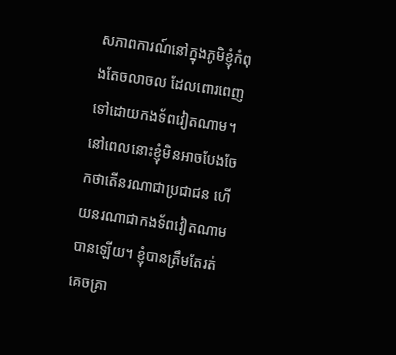សភាពការណ៍នៅក្នុងភូមិខ្ញុំកំពុងតែចលាចល ដែលពោរពេញទៅដោយកងទ័ពវៀតណាម។ នៅពេលនោះខ្ញុំមិនអាចបែងចែកថាតើនរណាជាប្រជាជន ហើយនរណាជាកងទ័ពវៀតណាមបានឡើយ។ ខ្ញុំបានត្រឹមតែរត់គេចគ្រា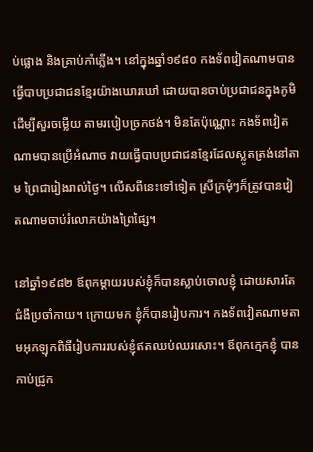ប់ផ្លោង និងគ្រាប់កាំភ្លើង។ នៅក្នុងឆ្នាំ១៩៨០ កងទ័ពវៀតណាមបានធ្វើបាបប្រជាជនខ្មែរយ៉ាងឃោរឃៅ ដោយបានចាប់ប្រជាជនក្នុងភូមិដើម្បីសួរចម្លើយ តាមរបៀបច្រកថង់។ មិនតែប៉ុណ្ណោះ កងទ័ពវៀតណាមបានប្រើអំណាច វាយធ្វើបាបប្រជាជនខ្មែរដែលស្លូតត្រង់នៅតាម ព្រៃជារៀងរាល់ថ្ងៃ។ លើសពីនេះទៅទៀត ស្រីក្រមុំៗក៏ត្រូវបានវៀតណាមចាប់រំលោភយ៉ាងព្រៃផ្សៃ។

នៅឆ្នាំ១៩៨២ ឪពុកម្ដាយរបស់ខ្ញុំក៏បានស្លាប់ចោលខ្ញុំ ដោយសារតែជំងឺប្រចាំកាយ។ ក្រោយមក ខ្ញុំក៏បានរៀបការ។ កងទ័ពវៀតណាមតាមអុកឡុកពិធីរៀបការរបស់ខ្ញុំឥតឈប់ឈរសោះ។ ឪពុកក្មេកខ្ញុំ បានកាប់ជ្រូក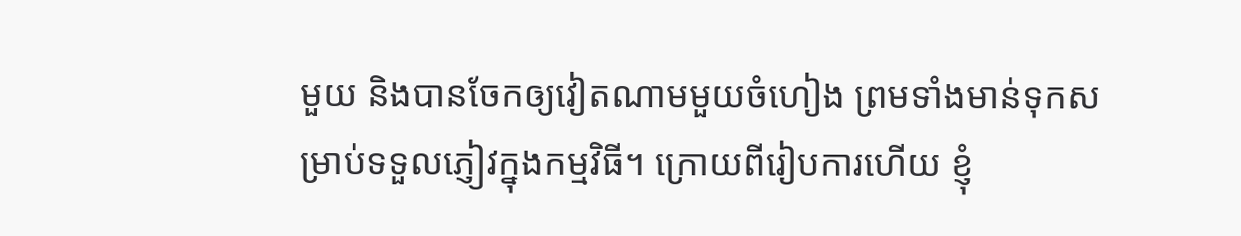មួយ និងបានចែកឲ្យវៀតណាមមួយចំហៀង ព្រមទាំងមាន់ទុកសម្រាប់ទទួលភ្ញៀវក្នុងកម្មវិធី។ ក្រោយពីរៀបការហើយ ខ្ញុំ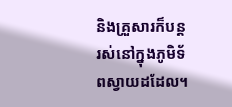និងគ្រួសារក៏បន្តរស់នៅក្នុងភូមិទ័ពស្វាយដដែល។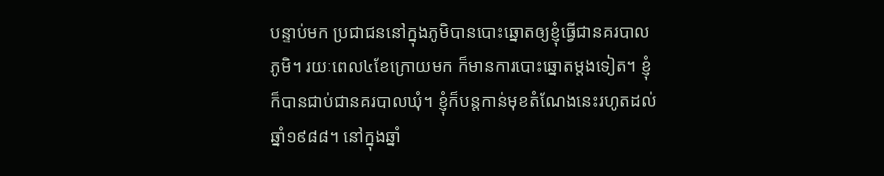បន្ទាប់មក ប្រជាជននៅក្នុងភូមិបានបោះឆ្នោតឲ្យខ្ញុំធ្វើជានគរបាលភូមិ។ រយៈពេល៤ខែក្រោយមក ក៏មានការបោះឆ្នោតម្ដងទៀត។ ខ្ញុំក៏បានជាប់ជានគរបាលឃុំ។ ខ្ញុំក៏បន្តកាន់មុខតំណែងនេះរហូតដល់ឆ្នាំ១៩៨៨។ នៅក្នុងឆ្នាំ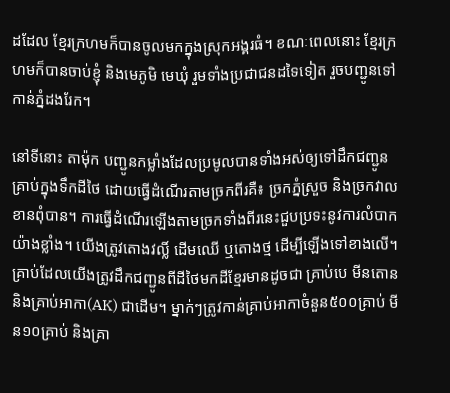ដដែល ខ្មែរក្រហមក៏បានចូលមកក្នុងស្រុកអង្គរធំ។ ខណៈពេលនោះ ខ្មែរក្រហមក៏បានចាប់ខ្ញុំ និងមេភូមិ មេឃុំ រួមទាំងប្រជាជនដទៃទៀត រួចបញ្ជូនទៅកាន់ភ្នំដងរែក។

នៅទីនោះ តាម៉ុក បញ្ជូនកម្លាំងដែលប្រមូលបានទាំងអស់ឲ្យទៅដឹកជញ្ជូនគ្រាប់ក្នុងទឹកដីថៃ ដោយធ្វើដំណើរតាមច្រកពីរគឺ៖ ច្រកភ្នំស្រួច និងច្រកវាលខានពុំបាន។ ការធ្វើដំណើរឡើងតាមច្រកទាំងពីរនេះជួបប្រទះនូវការលំបាកយ៉ាងខ្លាំង។ យើងត្រូវតោងវល្លិ៍ ដើមឈើ ឬតោងថ្ម ដើម្បីឡើងទៅខាងលើ។ គ្រាប់ដែលយើងត្រូវដឹកជញ្ជូនពីដីថៃមកដីខ្មែរមានដូចជា គ្រាប់បេ មីនតោន និងគ្រាប់អាកា(AK) ជាដើម។ ម្នាក់ៗត្រូវកាន់គ្រាប់អាកាចំនួន៥០០គ្រាប់ មីន១០គ្រាប់ និងគ្រា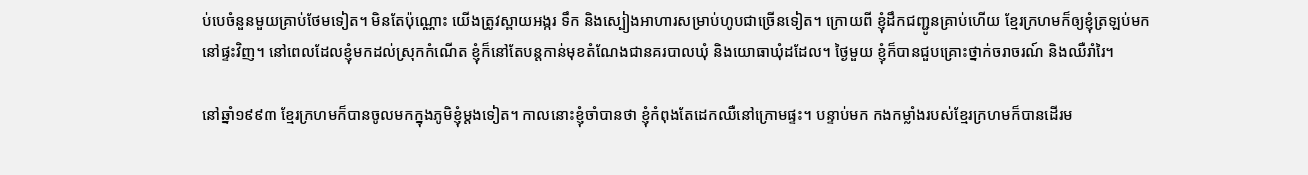ប់បេចំនួនមួយគ្រាប់ថែមទៀត។ មិនតែប៉ុណ្ណោះ យើងត្រូវស្ពាយអង្ករ ទឹក និងស្បៀងអាហារសម្រាប់ហូបជាច្រើនទៀត។ ក្រោយពី ខ្ញុំដឹកជញ្ជូនគ្រាប់ហើយ ខ្មែរក្រហមក៏ឲ្យខ្ញុំត្រឡប់មកនៅផ្ទះវិញ។ នៅពេលដែលខ្ញុំមកដល់ស្រុកកំណើត ខ្ញុំក៏នៅតែបន្តកាន់មុខតំណែងជានគរបាលឃុំ និងយោធាឃុំដដែល។ ថ្ងៃមួយ ខ្ញុំក៏បានជួបគ្រោះថ្នាក់ចរាចរណ៍ និងឈឺរាំរៃ។

នៅឆ្នាំ១៩៩៣ ខ្មែរក្រហមក៏បានចូលមកក្នុងភូមិខ្ញុំម្ដងទៀត។ កាលនោះខ្ញុំចាំបានថា ខ្ញុំកំពុងតែដេកឈឺនៅក្រោមផ្ទះ។ បន្ទាប់មក កងកម្លាំងរបស់ខ្មែរក្រហមក៏បានដើរម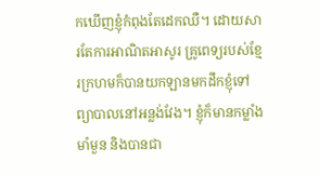កឃើញខ្ញុំកំពុងតែដេកឈឺ។ ដោយសារតែការអាណិតអាសូរ គ្រូពេទ្យរបស់ខ្មែរក្រហមក៏បានយកឡានមកដឹកខ្ញុំទៅព្យាបាលនៅអន្លង់វែង។ ខ្ញុំក៏មានកម្លាំងមាំមួន និងបានជា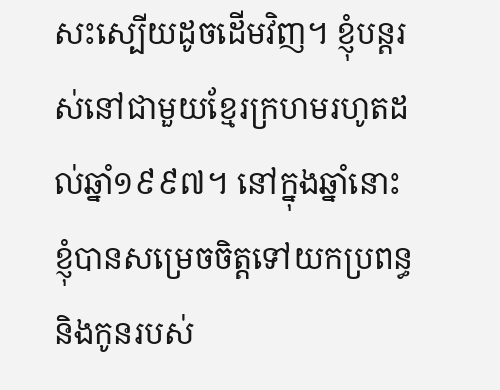សះស្បើយដូចដើមវិញ។ ខ្ញុំបន្តរស់នៅជាមួយខ្មែរក្រហមរហូតដល់ឆ្នាំ១៩៩៧។ នៅក្នុងឆ្នាំនោះ ខ្ញុំបានសម្រេចចិត្តទៅយកប្រពន្ធនិងកូនរបស់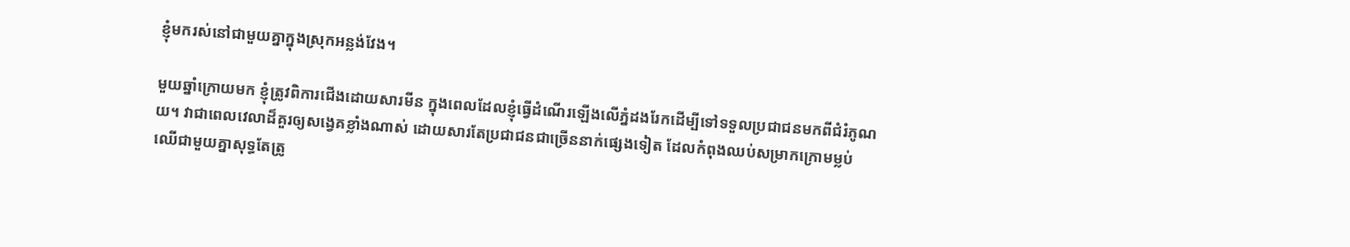ខ្ញុំមករស់នៅជាមួយគ្នាក្នុងស្រុកអន្លង់វែង។

មួយឆ្នាំក្រោយមក ខ្ញុំត្រូវពិការជើងដោយសារមីន ក្នុងពេលដែលខ្ញុំធ្វើដំណើរឡើងលើភ្នំដងរែកដើម្បីទៅទទួលប្រជាជនមកពីជំរំភូណយ។ វាជាពេលវេលាដ៏គួរឲ្យសង្វេគខ្លាំងណាស់ ដោយសារតែប្រជាជនជាច្រើននាក់ផ្សេងទៀត ដែលកំពុងឈប់សម្រាកក្រោមម្លប់ឈើជាមួយគ្នាសុទ្ធតែត្រូ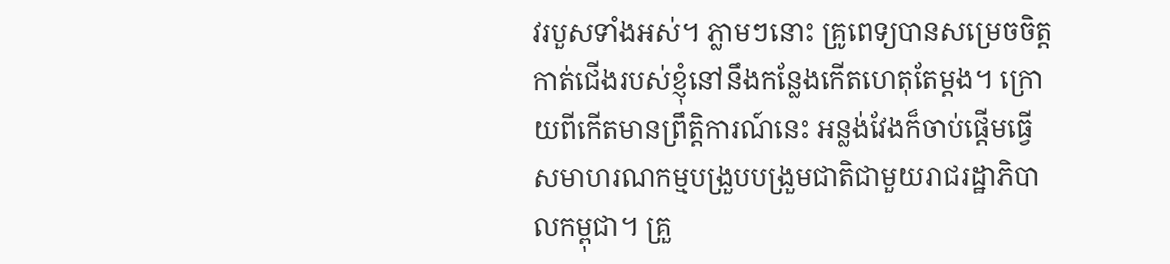វរបួសទាំងអស់។ ភ្លាមៗនោះ គ្រូពេទ្យបានសម្រេចចិត្តកាត់ជើងរបស់ខ្ញុំនៅនឹងកន្លែងកើតហេតុតែម្ដង។ ក្រោយពីកើតមានព្រឹត្តិការណ៍នេះ អន្លង់វែងក៏ចាប់ផ្ដើមធ្វើសមាហរណកម្មបង្រួបបង្រួមជាតិជាមួយរាជរដ្ឋាភិបាលកម្ពុជា។ គ្រួ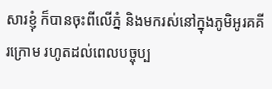សារខ្ញុំ ក៏បានចុះពីលើភ្នំ និងមករស់នៅក្នុងភូមិអូរគគីរក្រោម រហូតដល់ពេលបច្ចុប្ប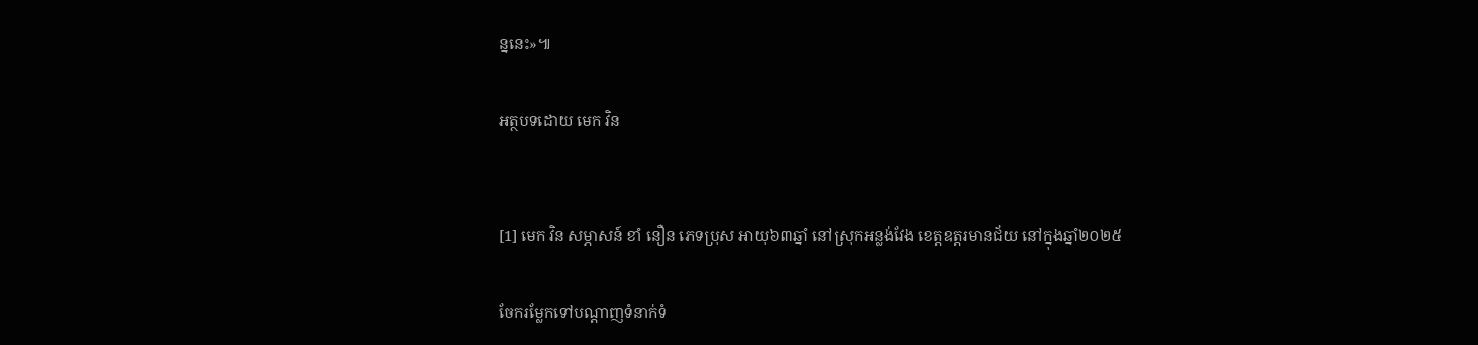ន្ននេះ»៕

អត្ថបទដោយ មេក វិន


[1] មេក វិន សម្ភាសន៍ ខាំ នឿន ភេទប្រុស អាយុ៦៣ឆ្នាំ នៅស្រុកអន្លង់វែង ខេត្តឧត្តរមានជ័យ នៅក្នុងឆ្នាំ២០២៥

ចែករម្លែកទៅបណ្តាញទំនាក់ទំ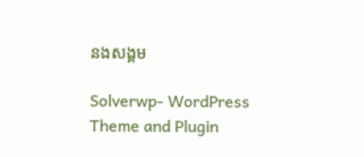នងសង្គម

Solverwp- WordPress Theme and Plugin